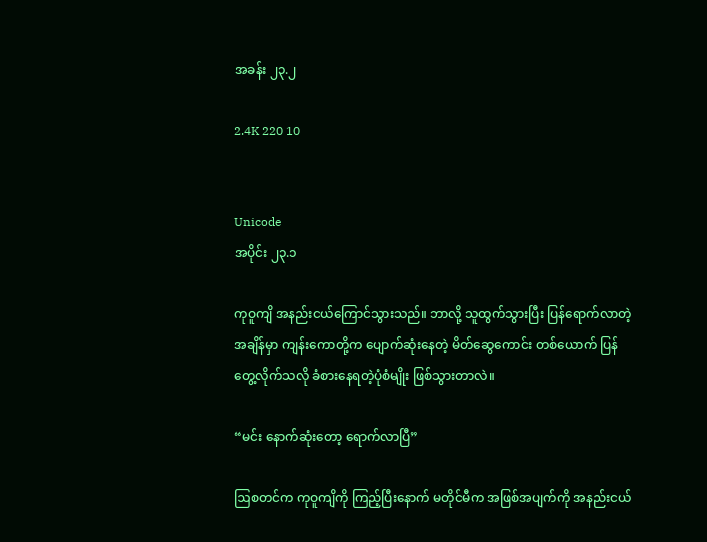အခန်း ၂၃.၂

2.4K 220 10


Unicode
အပိုင်း ၂၃.၁

ကုဝူကျိ အနည်းငယ်ကြောင်သွားသည်။ ဘာလို့ သူထွက်သွားပြီး ပြန်ရောက်လာတဲ့ အချိန်မှာ ကျန်းကောတို့က ပျောက်ဆုံးနေတဲ့ မိတ်ဆွေကောင်း တစ်ယောက် ပြန်တွေ့လိုက်သလို ခံစားနေရတဲ့ပုံစံမျိုး ဖြစ်သွားတာလဲ။

“မင်း နောက်ဆုံးတော့ ရောက်လာပြီ”

ဩစတင်က ကုဝူကျိကို ကြည့်ပြီးနောက် မတိုင်မီက အဖြစ်အပျက်ကို အနည်းငယ်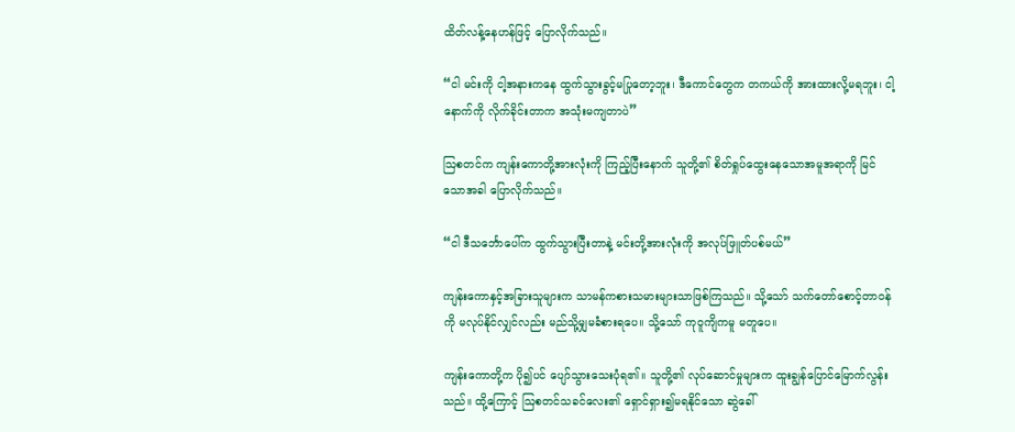ထိတ်လန့်နေဟန်ဖြင့် ပြောလိုက်သည်။

“ငါ မင်းကို ငါ့အနားကနေ ထွက်သွားခွင့်မပြုတော့ဘူး၊ ဒီကောင်တွေက တကယ်ကို အားထားလို့မရဘူး၊ ငါ့နောက်ကို လိုက်ခိုင်းတာက အသုံးမကျတာပဲ”

ဩစတင်က ကျန်းကောတို့အားလုံးကို ကြည့်ပြီးနောက် သူတို့၏ စိတ်ရှုပ်ထွေးနေသောအမူအရာကို မြင်သောအခါ ပြောလိုက်သည်။

“ငါ ဒီသင်္ဘောပေါ်က ထွက်သွားပြီးတာနဲ့ မင်းတို့အားလုံးကို အလုပ်ဖြူတ်ပစ်မယ်”

ကျန်းကောနှင့်အခြားသူများက သာမန်ကစားသမားများသာဖြစ်ကြသည်။ သို့သော် သက်တော်စောင့်တာဝန်ကို မလုပ်နိုင်လျှင်လည်း မည်သို့မျှမခံစားရပေ။ သို့သော် ကုဝူကျိကမူ မတူပေ။

ကျန်းကောတို့က ပို၍ပင် ပျော်သွားသေးပုံရ၏။ သူတို့၏ လုပ်ဆောင်မှုများက ထူးချွန်ပြောင်မြောက်လွန်းသည်။ ထို့ကြောင့် ဩစတင်သခင်လေး၏ ရှောင်ရှား၍မရနိုင်သော ဆွဲခေါ်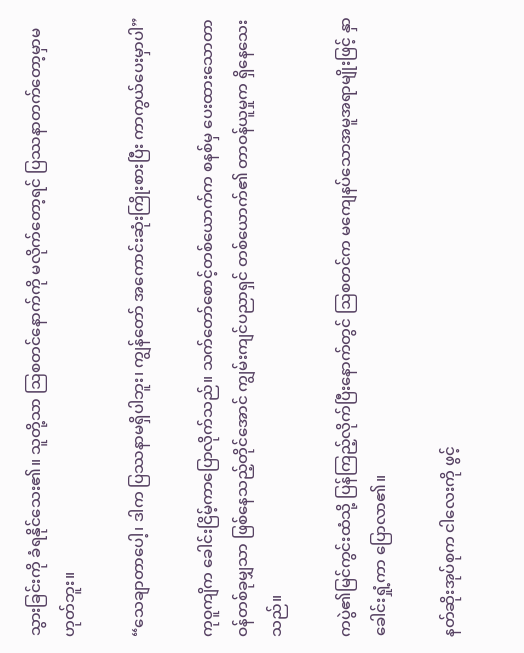သွားခြင်းကို ခံရနိုင်သေး၏။ သူတို့သာ ဩစတင်နောက်ကို မလိုက်တော့ရင် ပြဿနာတက်တော့မှာမဟုတ်ဘူး။

“သေချာတာပေါ့၊ ဒါက ပြဿနာမရှိပါဘူး၊ ကျွန်တော် အကောင်းဆုံးကြိုးစားပြီး ကာကွယ်ပေးမှာပါ”

ကုဝူကျိက ခေါင်းငြိမ့်ကာပြောလိုက်သည်။ သက်တော်စောင့်တစ်ယောက်က စနစ်မှ ပေးထားသောတာဝန်တစ်ခုမျှသာ ဖြစ်နေသည့်တိုင်အောင် ကျွမ်းကျင်ပညာရှင် တစ်ယောက်၏ တာဝန်ယူမှုက ရှိနေသေးသည်။

ကပွဲ၏မြင်ကွင်းထံသို့ ပြန်ကြည့်လိုက်ပြီးနောက်တွင် ဩစတင်က မကျေနပ်သောအမူအရာမျိုးဖြင့် နှာခေါင်းရှုံ့ကာ ပြောလာ၏။

နတ်ဆိုးအုပ်စုက ငါလေးကို ဖွင့်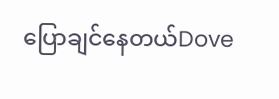ပြောချင်နေတယ်Dove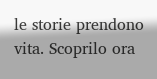le storie prendono vita. Scoprilo ora